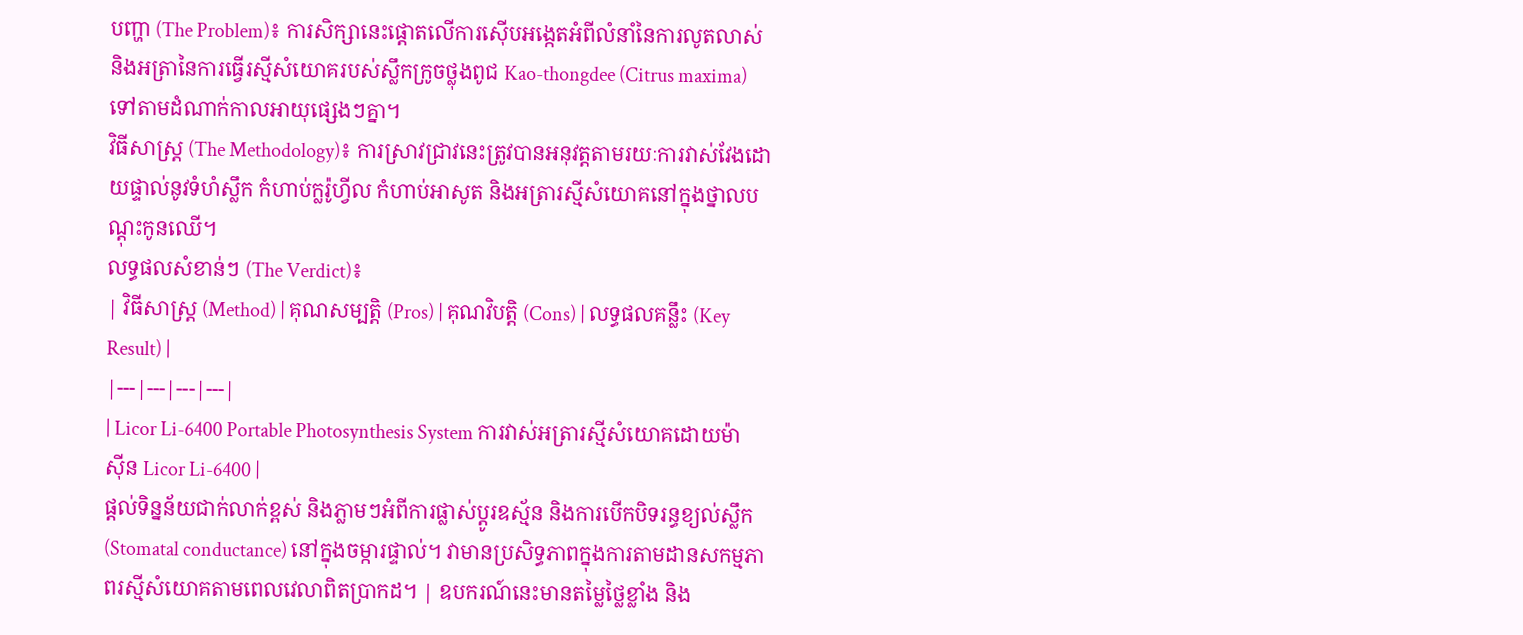បញ្ហា (The Problem)៖ ការសិក្សានេះផ្តោតលើការស៊ើបអង្កេតអំពីលំនាំនៃការលូតលាស់ និងអត្រានៃការធ្វើរស្មីសំយោគរបស់ស្លឹកក្រូចថ្លុងពូជ Kao-thongdee (Citrus maxima) ទៅតាមដំណាក់កាលអាយុផ្សេងៗគ្នា។
វិធីសាស្ត្រ (The Methodology)៖ ការស្រាវជ្រាវនេះត្រូវបានអនុវត្តតាមរយៈការវាស់វែងដោយផ្ទាល់នូវទំហំស្លឹក កំហាប់ក្លរ៉ូហ្វីល កំហាប់អាសូត និងអត្រារស្មីសំយោគនៅក្នុងថ្នាលបណ្តុះកូនឈើ។
លទ្ធផលសំខាន់ៗ (The Verdict)៖
| វិធីសាស្ត្រ (Method) | គុណសម្បត្តិ (Pros) | គុណវិបត្តិ (Cons) | លទ្ធផលគន្លឹះ (Key Result) |
|---|---|---|---|
| Licor Li-6400 Portable Photosynthesis System ការវាស់អត្រារស្មីសំយោគដោយម៉ាស៊ីន Licor Li-6400 |
ផ្តល់ទិន្នន័យជាក់លាក់ខ្ពស់ និងភ្លាមៗអំពីការផ្លាស់ប្តូរឧស្ម័ន និងការបើកបិទរន្ធខ្យល់ស្លឹក (Stomatal conductance) នៅក្នុងចម្ការផ្ទាល់។ វាមានប្រសិទ្ធភាពក្នុងការតាមដានសកម្មភាពរស្មីសំយោគតាមពេលវេលាពិតប្រាកដ។ | ឧបករណ៍នេះមានតម្លៃថ្លៃខ្លាំង និង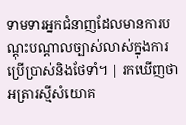ទាមទារអ្នកជំនាញដែលមានការបណ្តុះបណ្តាលច្បាស់លាស់ក្នុងការប្រើប្រាស់និងថែទាំ។ | រកឃើញថាអត្រារស្មីសំយោគ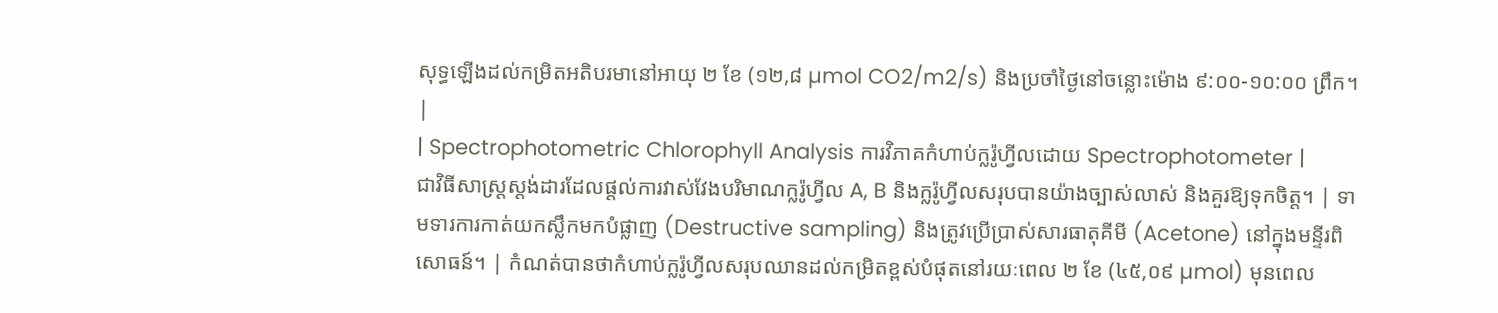សុទ្ធឡើងដល់កម្រិតអតិបរមានៅអាយុ ២ ខែ (១២,៨ µmol CO2/m2/s) និងប្រចាំថ្ងៃនៅចន្លោះម៉ោង ៩:០០-១០:០០ ព្រឹក។ |
| Spectrophotometric Chlorophyll Analysis ការវិភាគកំហាប់ក្លរ៉ូហ្វីលដោយ Spectrophotometer |
ជាវិធីសាស្ត្រស្តង់ដារដែលផ្តល់ការវាស់វែងបរិមាណក្លរ៉ូហ្វីល A, B និងក្លរ៉ូហ្វីលសរុបបានយ៉ាងច្បាស់លាស់ និងគួរឱ្យទុកចិត្ត។ | ទាមទារការកាត់យកស្លឹកមកបំផ្លាញ (Destructive sampling) និងត្រូវប្រើប្រាស់សារធាតុគីមី (Acetone) នៅក្នុងមន្ទីរពិសោធន៍។ | កំណត់បានថាកំហាប់ក្លរ៉ូហ្វីលសរុបឈានដល់កម្រិតខ្ពស់បំផុតនៅរយៈពេល ២ ខែ (៤៥,០៩ µmol) មុនពេល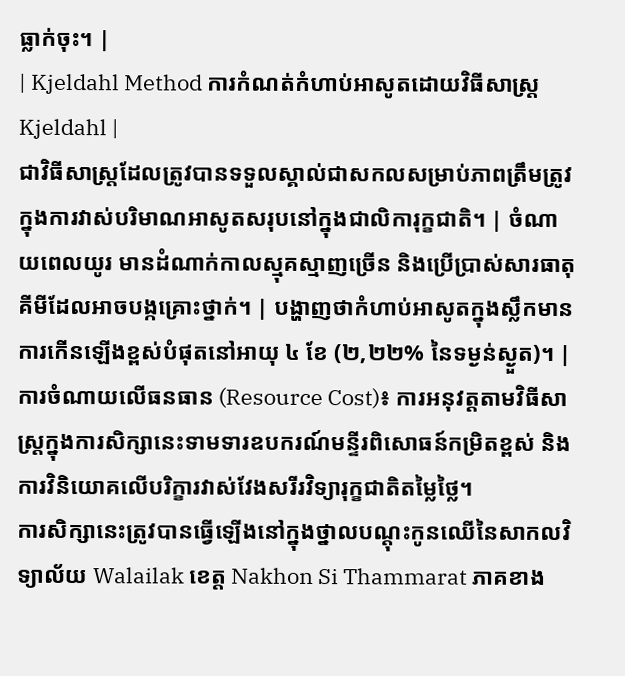ធ្លាក់ចុះ។ |
| Kjeldahl Method ការកំណត់កំហាប់អាសូតដោយវិធីសាស្ត្រ Kjeldahl |
ជាវិធីសាស្ត្រដែលត្រូវបានទទួលស្គាល់ជាសកលសម្រាប់ភាពត្រឹមត្រូវក្នុងការវាស់បរិមាណអាសូតសរុបនៅក្នុងជាលិការុក្ខជាតិ។ | ចំណាយពេលយូរ មានដំណាក់កាលស្មុគស្មាញច្រើន និងប្រើប្រាស់សារធាតុគីមីដែលអាចបង្កគ្រោះថ្នាក់។ | បង្ហាញថាកំហាប់អាសូតក្នុងស្លឹកមានការកើនឡើងខ្ពស់បំផុតនៅអាយុ ៤ ខែ (២,២២% នៃទម្ងន់ស្ងួត)។ |
ការចំណាយលើធនធាន (Resource Cost)៖ ការអនុវត្តតាមវិធីសាស្ត្រក្នុងការសិក្សានេះទាមទារឧបករណ៍មន្ទីរពិសោធន៍កម្រិតខ្ពស់ និងការវិនិយោគលើបរិក្ខារវាស់វែងសរីរវិទ្យារុក្ខជាតិតម្លៃថ្លៃ។
ការសិក្សានេះត្រូវបានធ្វើឡើងនៅក្នុងថ្នាលបណ្តុះកូនឈើនៃសាកលវិទ្យាល័យ Walailak ខេត្ត Nakhon Si Thammarat ភាគខាង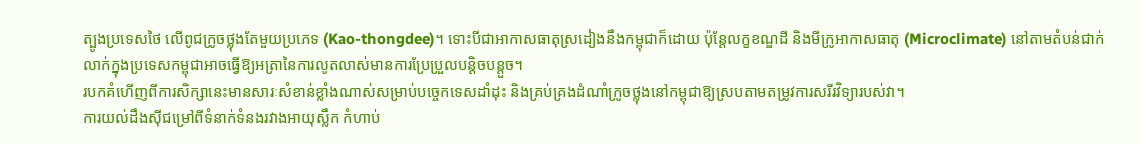ត្បូងប្រទេសថៃ លើពូជក្រូចថ្លុងតែមួយប្រភេទ (Kao-thongdee)។ ទោះបីជាអាកាសធាតុស្រដៀងនឹងកម្ពុជាក៏ដោយ ប៉ុន្តែលក្ខខណ្ឌដី និងមីក្រូអាកាសធាតុ (Microclimate) នៅតាមតំបន់ជាក់លាក់ក្នុងប្រទេសកម្ពុជាអាចធ្វើឱ្យអត្រានៃការលូតលាស់មានការប្រែប្រួលបន្តិចបន្តួច។
របកគំហើញពីការសិក្សានេះមានសារៈសំខាន់ខ្លាំងណាស់សម្រាប់បច្ចេកទេសដាំដុះ និងគ្រប់គ្រងដំណាំក្រូចថ្លុងនៅកម្ពុជាឱ្យស្របតាមតម្រូវការសរីរវិទ្យារបស់វា។
ការយល់ដឹងស៊ីជម្រៅពីទំនាក់ទំនងរវាងអាយុស្លឹក កំហាប់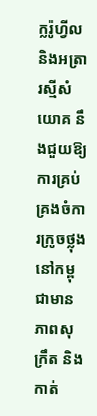ក្លរ៉ូហ្វីល និងអត្រារស្មីសំយោគ នឹងជួយឱ្យការគ្រប់គ្រងចំការក្រូចថ្លុងនៅកម្ពុជាមានភាពសុក្រឹត និងកាត់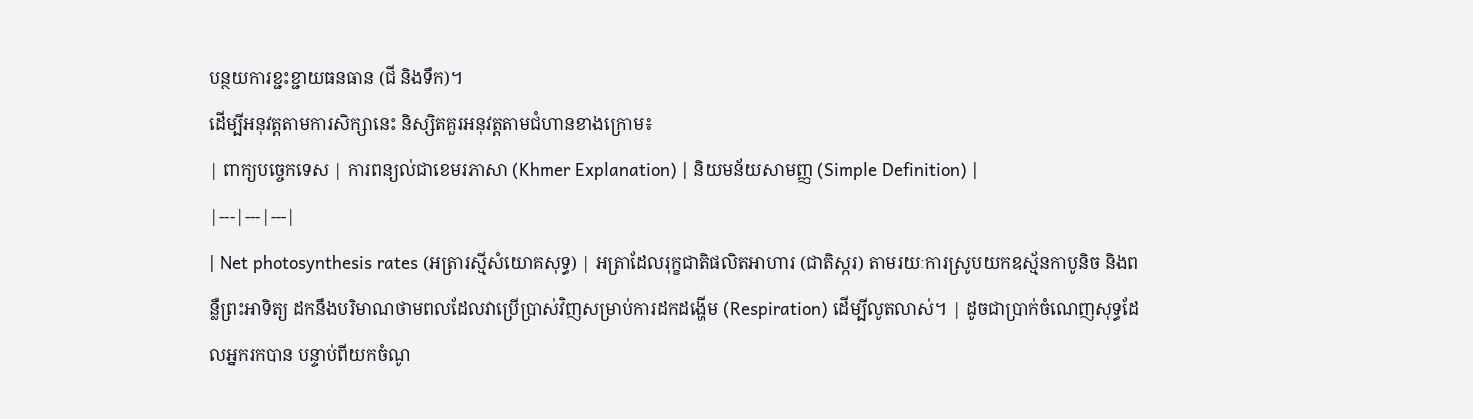បន្ថយការខ្ជះខ្ជាយធនធាន (ជី និងទឹក)។
ដើម្បីអនុវត្តតាមការសិក្សានេះ និស្សិតគួរអនុវត្តតាមជំហានខាងក្រោម៖
| ពាក្យបច្ចេកទេស | ការពន្យល់ជាខេមរភាសា (Khmer Explanation) | និយមន័យសាមញ្ញ (Simple Definition) |
|---|---|---|
| Net photosynthesis rates (អត្រារស្មីសំយោគសុទ្ធ) | អត្រាដែលរុក្ខជាតិផលិតអាហារ (ជាតិស្ករ) តាមរយៈការស្រូបយកឧស្ម័នកាបូនិច និងពន្លឺព្រះអាទិត្យ ដកនឹងបរិមាណថាមពលដែលវាប្រើប្រាស់វិញសម្រាប់ការដកដង្ហើម (Respiration) ដើម្បីលូតលាស់។ | ដូចជាប្រាក់ចំណេញសុទ្ធដែលអ្នករកបាន បន្ទាប់ពីយកចំណូ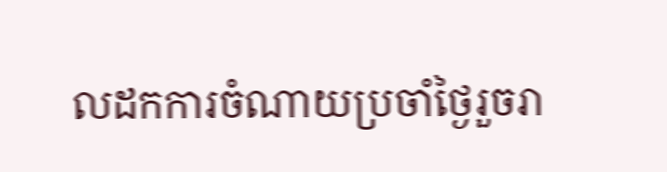លដកការចំណាយប្រចាំថ្ងៃរួចរា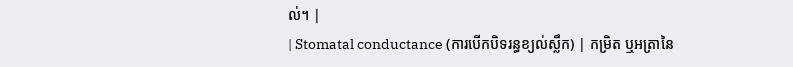ល់។ |
| Stomatal conductance (ការបើកបិទរន្ធខ្យល់ស្លឹក) | កម្រិត ឬអត្រានៃ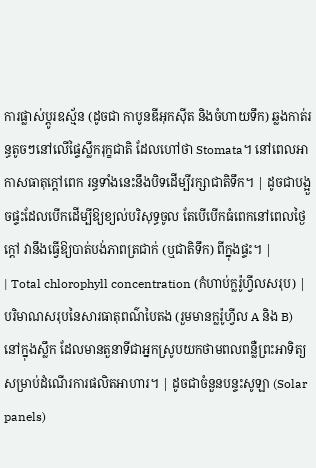ការផ្លាស់ប្តូរឧស្ម័ន (ដូចជា កាបូនឌីអុកស៊ីត និងចំហាយទឹក) ឆ្លងកាត់រន្ធតូចៗនៅលើផ្ទៃស្លឹករុក្ខជាតិ ដែលហៅថា Stomata។ នៅពេលអាកាសធាតុក្តៅពេក រន្ធទាំងនេះនឹងបិទដើម្បីរក្សាជាតិទឹក។ | ដូចជាបង្អួចផ្ទះដែលបើកដើម្បីឱ្យខ្យល់បរិសុទ្ធចូល តែបើបើកធំពេកនៅពេលថ្ងៃក្តៅ វានឹងធ្វើឱ្យបាត់បង់ភាពត្រជាក់ (ឬជាតិទឹក) ពីក្នុងផ្ទះ។ |
| Total chlorophyll concentration (កំហាប់ក្លរ៉ូហ្វីលសរុប) | បរិមាណសរុបនៃសារធាតុពណ៌បៃតង (រួមមានក្លរ៉ូហ្វីល A និង B) នៅក្នុងស្លឹក ដែលមានតួនាទីជាអ្នកស្រូបយកថាមពលពន្លឺព្រះអាទិត្យសម្រាប់ដំណើរការផលិតអាហារ។ | ដូចជាចំនួនបន្ទះសូឡា (Solar panels)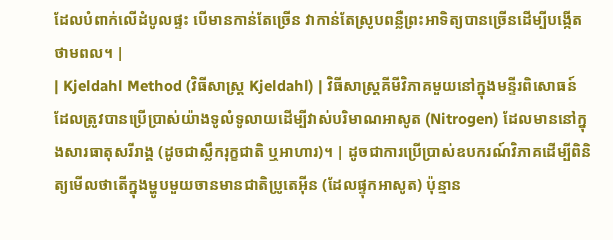ដែលបំពាក់លើដំបូលផ្ទះ បើមានកាន់តែច្រើន វាកាន់តែស្រូបពន្លឺព្រះអាទិត្យបានច្រើនដើម្បីបង្កើតថាមពល។ |
| Kjeldahl Method (វិធីសាស្ត្រ Kjeldahl) | វិធីសាស្ត្រគីមីវិភាគមួយនៅក្នុងមន្ទីរពិសោធន៍ដែលត្រូវបានប្រើប្រាស់យ៉ាងទូលំទូលាយដើម្បីវាស់បរិមាណអាសូត (Nitrogen) ដែលមាននៅក្នុងសារធាតុសរីរាង្គ (ដូចជាស្លឹករុក្ខជាតិ ឬអាហារ)។ | ដូចជាការប្រើប្រាស់ឧបករណ៍វិភាគដើម្បីពិនិត្យមើលថាតើក្នុងម្ហូបមួយចានមានជាតិប្រូតេអ៊ីន (ដែលផ្ទុកអាសូត) ប៉ុន្មាន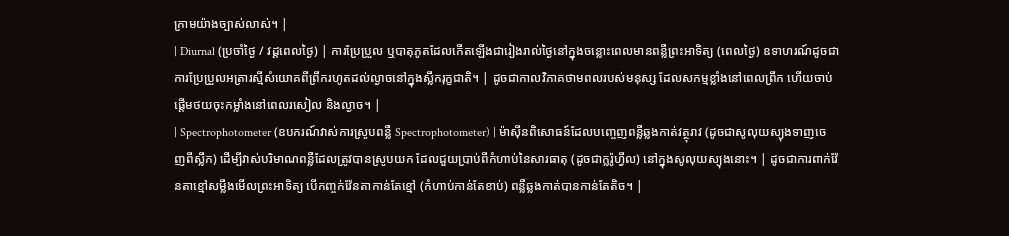ក្រាមយ៉ាងច្បាស់លាស់។ |
| Diurnal (ប្រចាំថ្ងៃ / វដ្តពេលថ្ងៃ) | ការប្រែប្រួល ឬបាតុភូតដែលកើតឡើងជារៀងរាល់ថ្ងៃនៅក្នុងចន្លោះពេលមានពន្លឺព្រះអាទិត្យ (ពេលថ្ងៃ) ឧទាហរណ៍ដូចជាការប្រែប្រួលអត្រារស្មីសំយោគពីព្រឹករហូតដល់ល្ងាចនៅក្នុងស្លឹករុក្ខជាតិ។ | ដូចជាកាលវិភាគថាមពលរបស់មនុស្ស ដែលសកម្មខ្លាំងនៅពេលព្រឹក ហើយចាប់ផ្តើមថយចុះកម្លាំងនៅពេលរសៀល និងល្ងាច។ |
| Spectrophotometer (ឧបករណ៍វាស់ការស្រូបពន្លឺ Spectrophotometer) | ម៉ាស៊ីនពិសោធន៍ដែលបញ្ចេញពន្លឺឆ្លងកាត់វត្ថុរាវ (ដូចជាសូលុយស្យុងទាញចេញពីស្លឹក) ដើម្បីវាស់បរិមាណពន្លឺដែលត្រូវបានស្រូបយក ដែលជួយប្រាប់ពីកំហាប់នៃសារធាតុ (ដូចជាក្លរ៉ូហ្វីល) នៅក្នុងសូលុយស្យុងនោះ។ | ដូចជាការពាក់វ៉ែនតាខ្មៅសម្លឹងមើលព្រះអាទិត្យ បើកញ្ចក់វ៉ែនតាកាន់តែខ្មៅ (កំហាប់កាន់តែខាប់) ពន្លឺឆ្លងកាត់បានកាន់តែតិច។ |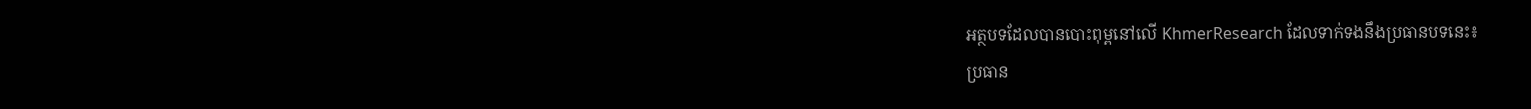អត្ថបទដែលបានបោះពុម្ពនៅលើ KhmerResearch ដែលទាក់ទងនឹងប្រធានបទនេះ៖
ប្រធាន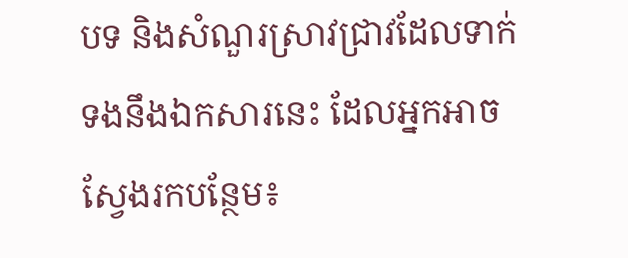បទ និងសំណួរស្រាវជ្រាវដែលទាក់ទងនឹងឯកសារនេះ ដែលអ្នកអាចស្វែងរកបន្ថែម៖